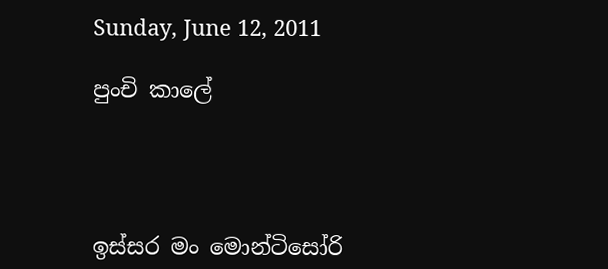Sunday, June 12, 2011

පුංචි කාලේ




ඉස්සර මං මොන්ටිසෝරි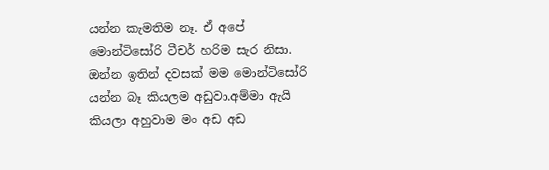යන්න කැමතිම නෑ. ඒ අපේ මොන්ටිසෝරි ටීචර් හරිම සැර නිසා. ඔන්න ඉතින් දවසක් මම මොන්ටිසෝරි යන්න බෑ කියලම අඩුවා.අම්මා ඇයි කියලා අහුවාම මං අඩ අඩ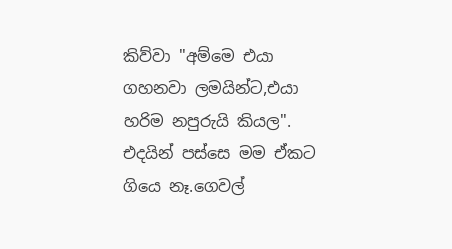කිව්වා ''අම්මෙ එයා ගහනවා ලමයින්ට,එයා හරිම නපුරුයි කියල''. එදයින් පස්සෙ මම ඒකට ගියෙ නෑ.ගෙවල්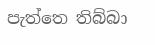පැත්තෙ තිබ්බා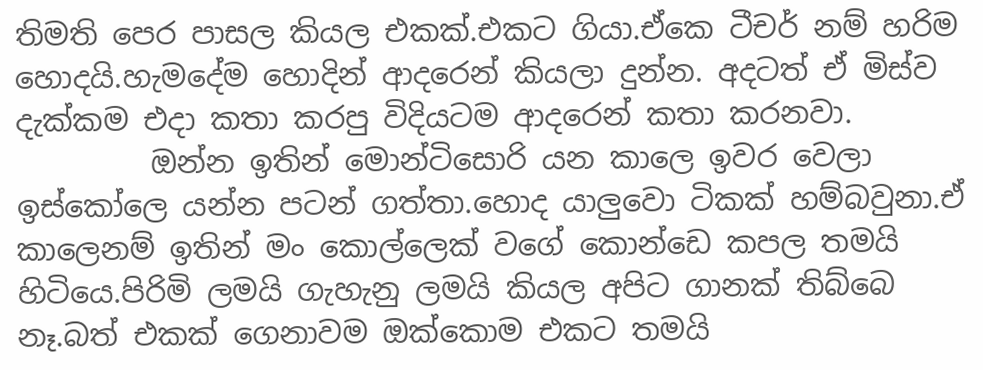තිමති පෙර පාසල කියල එකක්.එකට ගියා.ඒකෙ ටීචර් නම් හරිම හොදයි.හැමදේම හොදින් ආදරෙන් කියලා දුන්න. අදටත් ඒ මිස්ව දැක්කම එදා කතා කරපු විදියටම ආදරෙන් කතා කරනවා.
         ඔන්න ඉතින් මොන්ටිසොරි යන කාලෙ ඉවර වෙලා ඉස්කෝලෙ යන්න පටන් ගත්තා.හොද යාලුවො ටිකක් හම්බවුනා.ඒ කාලෙනම් ඉතින් මං කොල්ලෙක් වගේ කොන්ඩෙ කපල තමයි හිටියෙ.පිරිමි ලමයි ගැහැනු ලමයි කියල අපිට ගානක් තිබ්බෙ නෑ.බත් එකක් ගෙනාවම ඔක්කොම එකට තමයි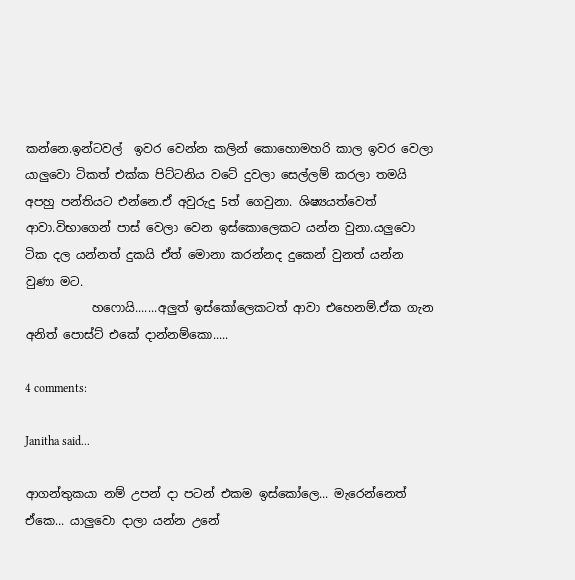කන්නෙ.ඉන්ටවල්  ඉවර වෙන්න කලින් කොහොමහරි කාල ඉවර වෙලා යාලුවො ටිකත් එක්ක පිට්ටනිය වටේ දුවලා සෙල්ලම් කරලා තමයි අපහු පන්තියට එන්නෙ.ඒ අවුරුදු 5ත් ගෙවුනා. ශිෂ්‍යයත්වෙත් ආවා.විභාගෙන් පාස් වෙලා වෙන ඉස්කොලෙකට යන්න වුනා.යලුවො ටික දල යන්නත් දුකයි ඒත් මොනා කරන්නද දුකෙන් වුනත් යන්න වුණා මට.
           හෆොයි.......අලුත් ඉස්කෝලෙකටත් ආවා එහෙනම්.ඒක ගැන අනිත් පොස්ට් එකේ දාන්නම්කො.....

4 comments:

Janitha said...

ආගන්තුකයා නම් උපන් දා පටන් එකම ඉස්කෝලෙ... මැරෙන්නෙත් ඒකෙ... යාලුවො දාලා යන්න උනේ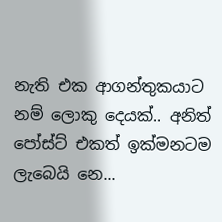නැති ‍එක ආගන්තුකයාට නම් ලොකු දෙයක්.. අනිත් පෝස්ට් එකත් ‍ඉක්මනටම ලැබෙයි නෙ...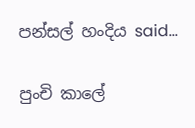පන්සල් හංදිය said...

පුංචි කාලේ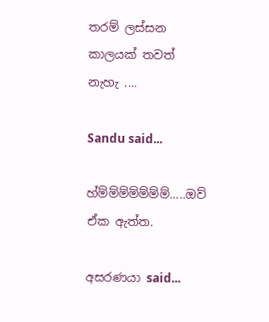තරම් ලස්සන කාලයක් තවත් නැහැ ....

Sandu said...

හ්ම්ම්ම්ම්ම්ම්ම්.....ඔව් ඒක ඇත්ත.

අසරණයා said...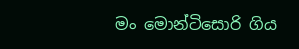මං මොන්ටිසොරි ගිය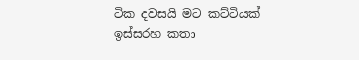ටික දවසයි මට කට්ටියක් ඉස්සරහ කතා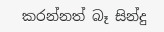කරන්නත් බෑ සින්දු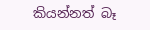කියන්නත් බෑ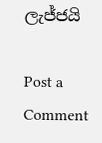ලැජ්ජයි

Post a Comment